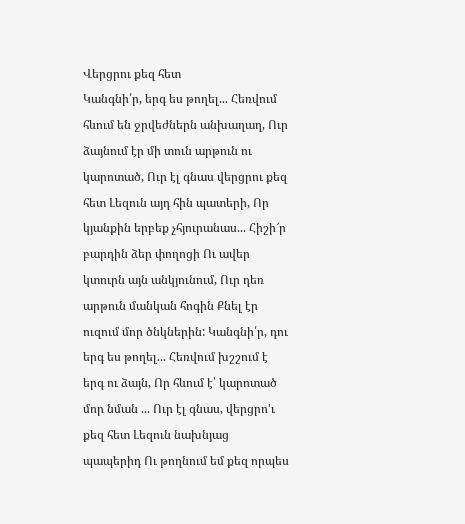Վերցրու քեզ հետ
Կանգնի՛ր, երգ ես թողել... Հեռվում հևում են ջրվեժներն անխաղաղ, Ուր ձայնում էր մի տուն արթուն ու կարոտած, Ուր էլ գնաս վերցրու քեզ հետ Լեզուն այդ հին պատերի, Որ կյանքին երբեք չհյուրանաս... Հիշի՜ր բարդին ձեր փողոցի Ու ավեր կտուրն այն անկյունում, Ուր դեռ արթուն մանկան հոգին Քնել էր ուզում մոր ծնկներին: Կանգնի՛ր, դու երգ ես թողել... Հեռվում խշշում է երգ ու ձայն, Որ հևում է՝ կարոտած մոր նման ... Ուր էլ գնաս, վերցրո'ւ քեզ հետ Լեզուն նախնյաց պապերիդ Ու թողնում եմ քեզ որպես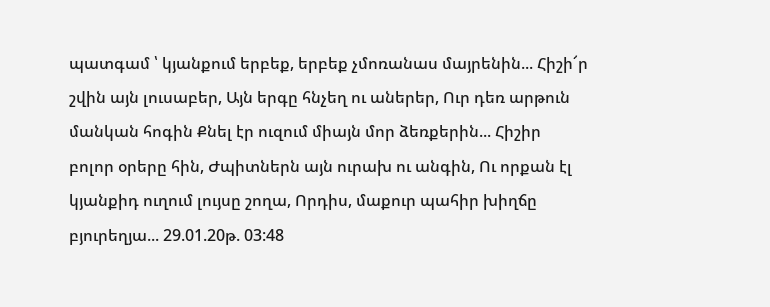պատգամ ՝ կյանքում երբեք, երբեք չմոռանաս մայրենին... Հիշի՜ր շվին այն լուսաբեր, Այն երգը հնչեղ ու աներեր, Ուր դեռ արթուն մանկան հոգին Քնել էր ուզում միայն մոր ձեռքերին... Հիշիր բոլոր օրերը հին, Ժպիտներն այն ուրախ ու անգին, Ու որքան էլ կյանքիդ ուղում լույսը շողա, Որդիս, մաքուր պահիր խիղճը բյուրեղյա... 29.01.20թ. 03:48